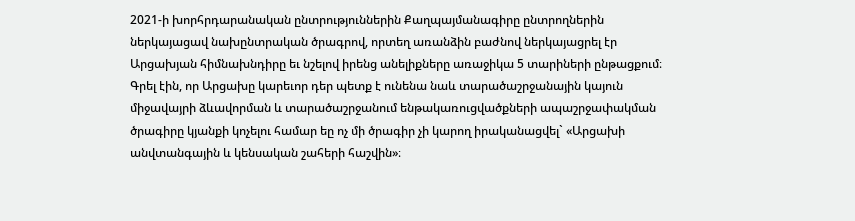2021-ի խորհրդարանական ընտրություններին Քաղպայմանագիրը ընտրողներին ներկայացավ նախընտրական ծրագրով, որտեղ առանձին բաժնով ներկայացրել էր Արցախյան հիմնախնդիրը եւ նշելով իրենց անելիքները առաջիկա 5 տարիների ընթացքում։
Գրել էին, որ Արցախը կարեւոր դեր պետք է ունենա նաև տարածաշրջանային կայուն միջավայրի ձևավորման և տարածաշրջանում ենթակառուցվածքների ապաշրջափակման ծրագիրը կյանքի կոչելու համար եը ոչ մի ծրագիր չի կարող իրականացվել` «Արցախի անվտանգային և կենսական շահերի հաշվին»։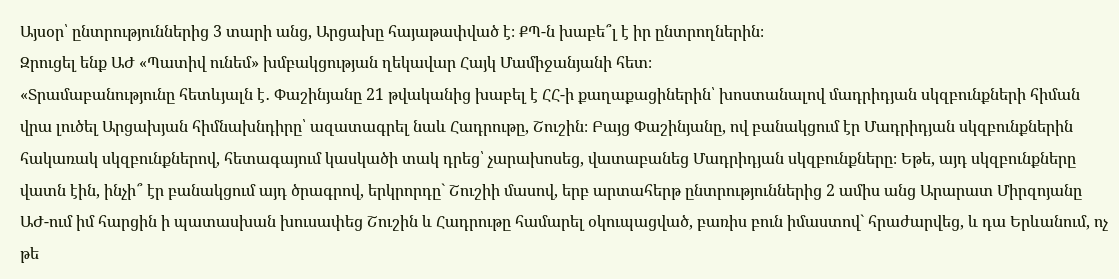Այսօր՝ ընտրություններից 3 տարի անց, Արցախը հայաթափված է։ ՔՊ-ն խաբե՞լ է իր ընտրողներին։
Զրուցել ենք ԱԺ «Պատիվ ունեմ» խմբակցության ղեկավար Հայկ Մամիջանյանի հետ։
«Տրամաբանությունը հետևյալն է․ Փաշինյանը 21 թվականից խաբել է ՀՀ-ի քաղաքացիներին՝ խոստանալով մադրիդյան սկզբունքների հիման վրա լուծել Արցախյան հիմնախնդիրը՝ ազատագրել նաև Հադրութը, Շուշին։ Բայց Փաշինյանը, ով բանակցում էր Մադրիդյան սկզբունքներին հակառակ սկզբունքներով, հետագայում կասկածի տակ դրեց՝ չարախոսեց, վատաբանեց Մադրիդյան սկզբունքները։ Եթե, այդ սկզբունքները վատն էին, ինչի՞ էր բանակցում այդ ծրագրով, երկրորդը` Շուշիի մասով, երբ արտահերթ ընտրություններից 2 ամիս անց Արարատ Միրզոյանը ԱԺ-ում իմ հարցին ի պատասխան խուսափեց Շուշին և Հադրութը համարել օկուպացված, բառիս բուն իմաստով` հրաժարվեց, և դա Երևանում, ոչ թե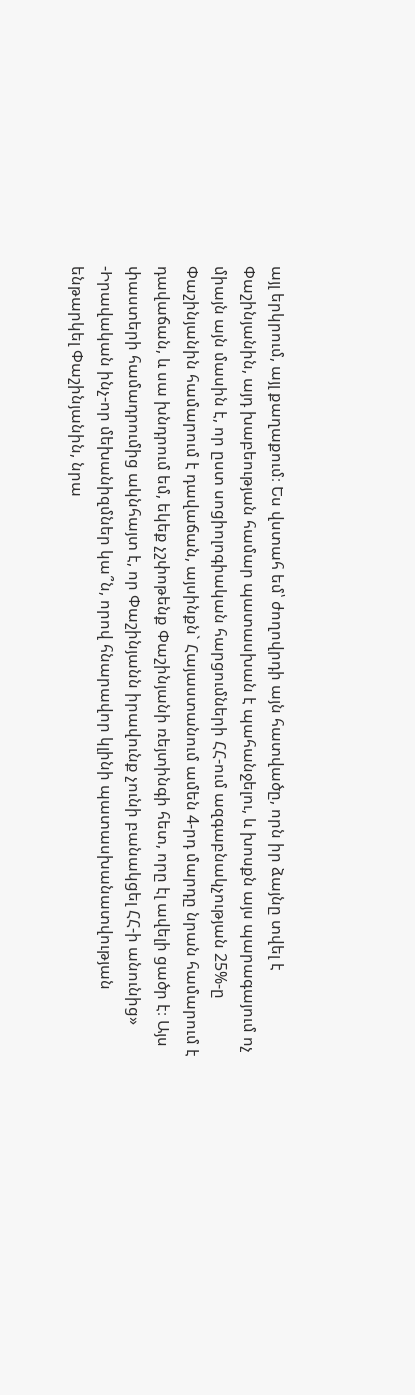այլ երկրում, այլ քաղաքում։ Ես վստահ եմ՝ ժողովրդի այն հատվածը, որն իր ձայնը տվել է Փաշինյանին, այդ խաբեության համար պատասխան է պահանջելու, և խոսքն այս պարագայում ոչ միայն այն մասին է, որ ըստ սոցիոլոգիական հարցումների ՀՀ-ում ազգաբնակչության 25%-ը Փաշինյանին համարում է դավաճան, այսինքն` Հայաստանում ամեն 4-րդ մարդը նրան համարում է դավաճան, և սա խնդրում եմ, եկեք չշփոթենք Փաշինյանի ռեյտինգի հետ, որը էլ ավելի ցածր է։ Այս փաստերի համադրումից ակնհայտ է, որ Փաշինյանն իրավունք չունի բանակցել ՀՀ-ի անունից»
-Իրավական ինչ-որ մեխանիզմներ կա՞ն, որով հնարավոր կլինի պատասխանատվության ենթարկել Փաշինյանին, նրա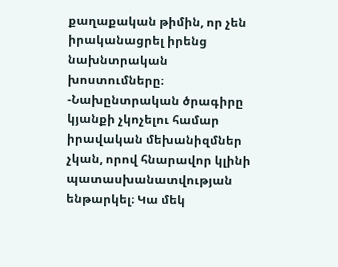քաղաքական թիմին, որ չեն իրականացրել իրենց նախնտրական խոստումները։
-Նախընտրական ծրագիրը կյանքի չկոչելու համար իրավական մեխանիզմներ չկան, որով հնարավոր կլինի պատասխանատվության ենթարկել։ Կա մեկ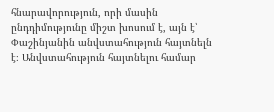հնարավորություն, որի մասին ընդդիմությունը միշտ խոսում է, այն է՝ Փաշինյանին անվստահություն հայտնելն է։ Անվստահություն հայտնելու համար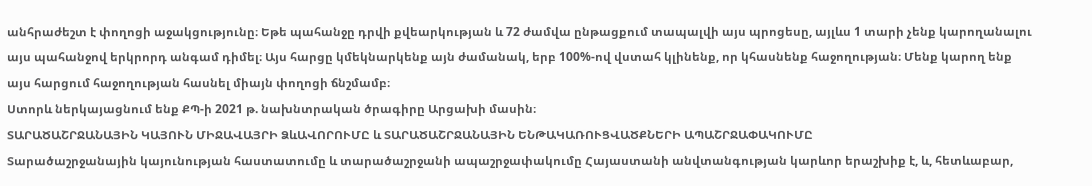անհրաժեշտ է փողոցի աջակցությունը։ Եթե պահանջը դրվի քվեարկության և 72 ժամվա ընթացքում տապալվի այս պրոցեսը, այլևս 1 տարի չենք կարողանալու այս պահանջով երկրորդ անգամ դիմել։ Այս հարցը կմեկնարկենք այն ժամանակ, երբ 100%-ով վստահ կլինենք, որ կհասնենք հաջողության։ Մենք կարող ենք այս հարցում հաջողության հասնել միայն փողոցի ճնշմամբ։
Ստորև ներկայացնում ենք ՔՊ-ի 2021 թ. նախնտրական ծրագիրը Արցախի մասին։
ՏԱՐԱԾԱՇՐՋԱՆԱՅԻՆ ԿԱՅՈՒՆ ՄԻՋԱՎԱՅՐԻ ՁևԱՎՈՐՈՒՄԸ և ՏԱՐԱԾԱՇՐՋԱՆԱՅԻՆ ԵՆԹԱԿԱՌՈՒՑՎԱԾՔՆԵՐԻ ԱՊԱՇՐՋԱՓԱԿՈՒՄԸ
Տարածաշրջանային կայունության հաստատումը և տարածաշրջանի ապաշրջափակումը Հայաստանի անվտանգության կարևոր երաշխիք է, և, հետևաբար,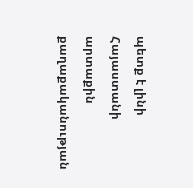պետք է լինի Հայաստանի արտաքին քաղաքականության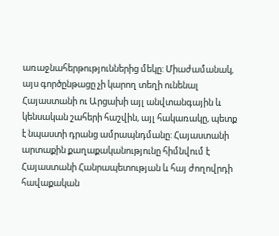առաջնահերթություններից մեկը: Միաժամանակ, այս գործընթացը չի կարող տեղի ունենալ Հայաստանի ու Արցախի այլ անվտանգային և կենսական շահերի հաշվին, այլ հակառակը, պետք է նպաստի դրանց ամրապնդմանը: Հայաստանի արտաքին քաղաքականությունը հիմնվում է Հայաստանի Հանրապետության և հայ ժողովրդի հավաքական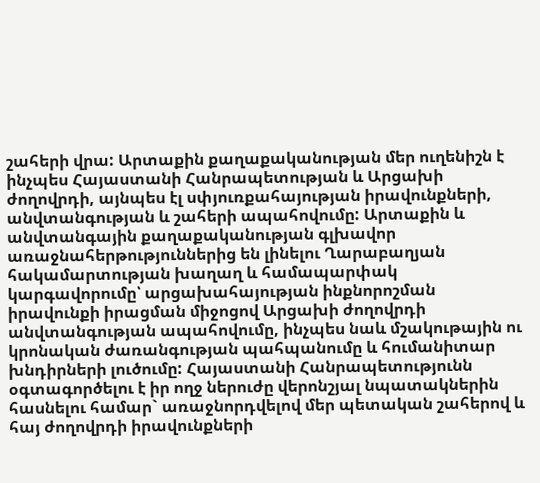շահերի վրա: Արտաքին քաղաքականության մեր ուղենիշն է ինչպես Հայաստանի Հանրապետության և Արցախի ժողովրդի, այնպես էլ սփյուռքահայության իրավունքների, անվտանգության և շահերի ապահովումը: Արտաքին և անվտանգային քաղաքականության գլխավոր առաջնահերթություններից են լինելու Ղարաբաղյան հակամարտության խաղաղ և համապարփակ կարգավորումը՝ արցախահայության ինքնորոշման իրավունքի իրացման միջոցով Արցախի ժողովրդի անվտանգության ապահովումը, ինչպես նաև մշակութային ու կրոնական ժառանգության պահպանումը և հումանիտար խնդիրների լուծումը: Հայաստանի Հանրապետությունն օգտագործելու է իր ողջ ներուժը վերոնշյալ նպատակներին հասնելու համար` առաջնորդվելով մեր պետական շահերով և հայ ժողովրդի իրավունքների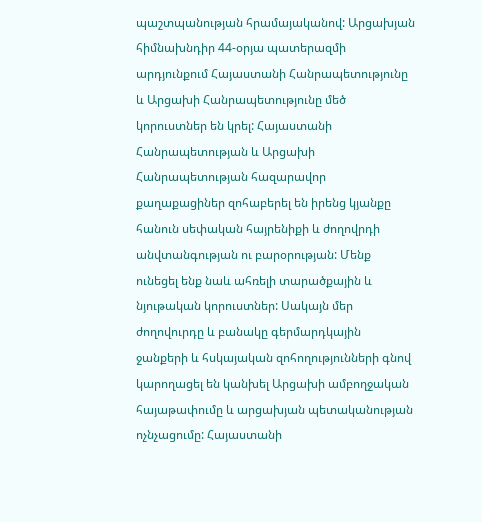պաշտպանության հրամայականով: Արցախյան հիմնախնդիր 44-օրյա պատերազմի արդյունքում Հայաստանի Հանրապետությունը և Արցախի Հանրապետությունը մեծ կորուստներ են կրել: Հայաստանի Հանրապետության և Արցախի Հանրապետության հազարավոր քաղաքացիներ զոհաբերել են իրենց կյանքը հանուն սեփական հայրենիքի և ժողովրդի անվտանգության ու բարօրության: Մենք ունեցել ենք նաև ահռելի տարածքային և նյութական կորուստներ: Սակայն մեր ժողովուրդը և բանակը գերմարդկային ջանքերի և հսկայական զոհողությունների գնով կարողացել են կանխել Արցախի ամբողջական հայաթափումը և արցախյան պետականության ոչնչացումը: Հայաստանի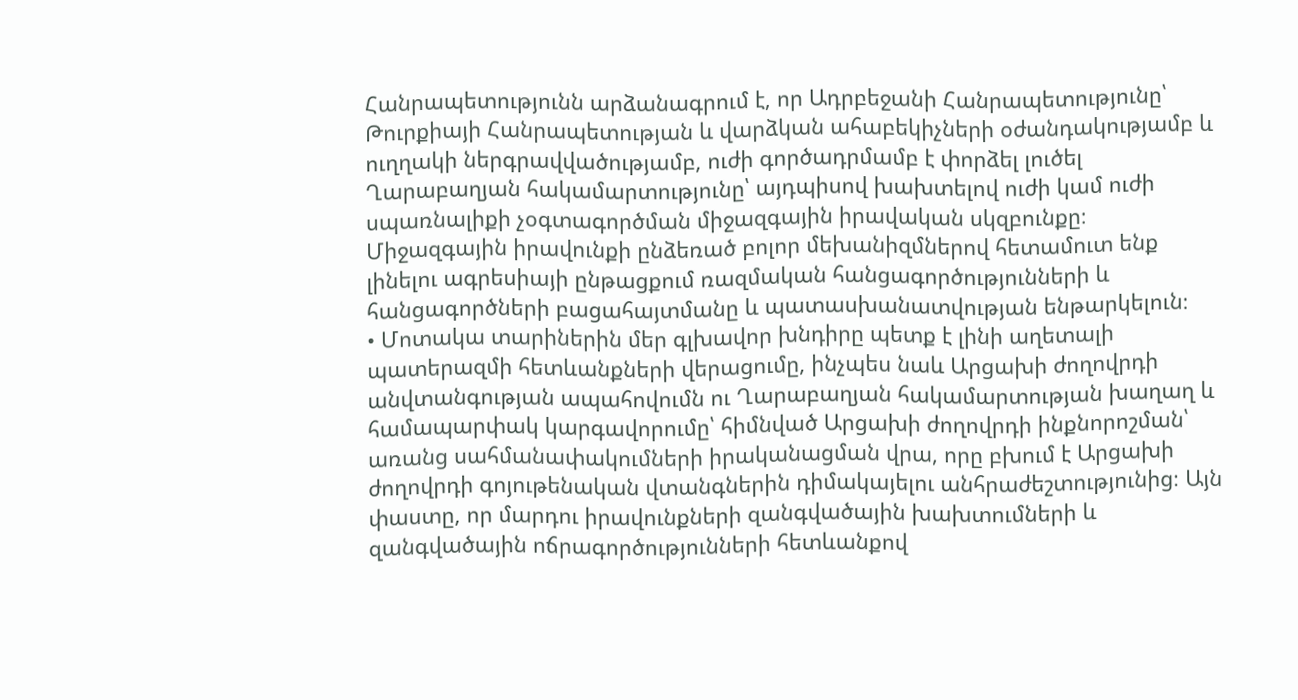Հանրապետությունն արձանագրում է, որ Ադրբեջանի Հանրապետությունը՝ Թուրքիայի Հանրապետության և վարձկան ահաբեկիչների օժանդակությամբ և ուղղակի ներգրավվածությամբ, ուժի գործադրմամբ է փորձել լուծել Ղարաբաղյան հակամարտությունը՝ այդպիսով խախտելով ուժի կամ ուժի սպառնալիքի չօգտագործման միջազգային իրավական սկզբունքը։ Միջազգային իրավունքի ընձեռած բոլոր մեխանիզմներով հետամուտ ենք լինելու ագրեսիայի ընթացքում ռազմական հանցագործությունների և հանցագործների բացահայտմանը և պատասխանատվության ենթարկելուն։
• Մոտակա տարիներին մեր գլխավոր խնդիրը պետք է լինի աղետալի պատերազմի հետևանքների վերացումը, ինչպես նաև Արցախի ժողովրդի անվտանգության ապահովումն ու Ղարաբաղյան հակամարտության խաղաղ և համապարփակ կարգավորումը՝ հիմնված Արցախի ժողովրդի ինքնորոշման՝ առանց սահմանափակումների իրականացման վրա, որը բխում է Արցախի ժողովրդի գոյութենական վտանգներին դիմակայելու անհրաժեշտությունից։ Այն փաստը, որ մարդու իրավունքների զանգվածային խախտումների և զանգվածային ոճրագործությունների հետևանքով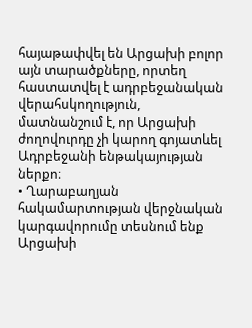հայաթափվել են Արցախի բոլոր այն տարածքները, որտեղ հաստատվել է ադրբեջանական վերահսկողություն, մատնանշում է, որ Արցախի ժողովուրդը չի կարող գոյատևել Ադրբեջանի ենթակայության ներքո։
• Ղարաբաղյան հակամարտության վերջնական կարգավորումը տեսնում ենք Արցախի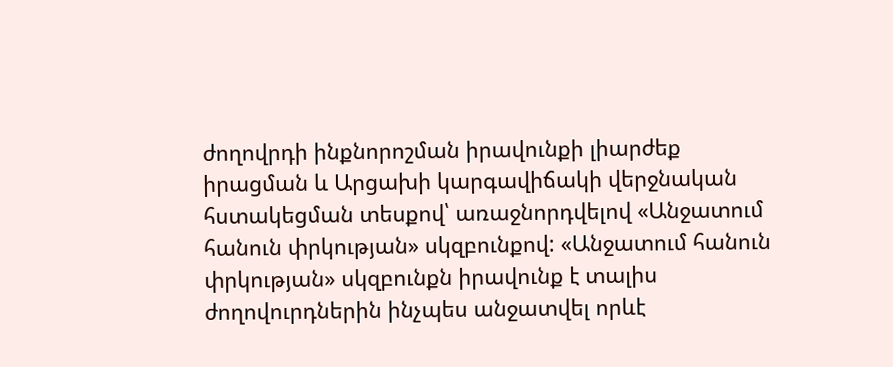ժողովրդի ինքնորոշման իրավունքի լիարժեք իրացման և Արցախի կարգավիճակի վերջնական հստակեցման տեսքով՝ առաջնորդվելով «Անջատում հանուն փրկության» սկզբունքով: «Անջատում հանուն փրկության» սկզբունքն իրավունք է տալիս ժողովուրդներին ինչպես անջատվել որևէ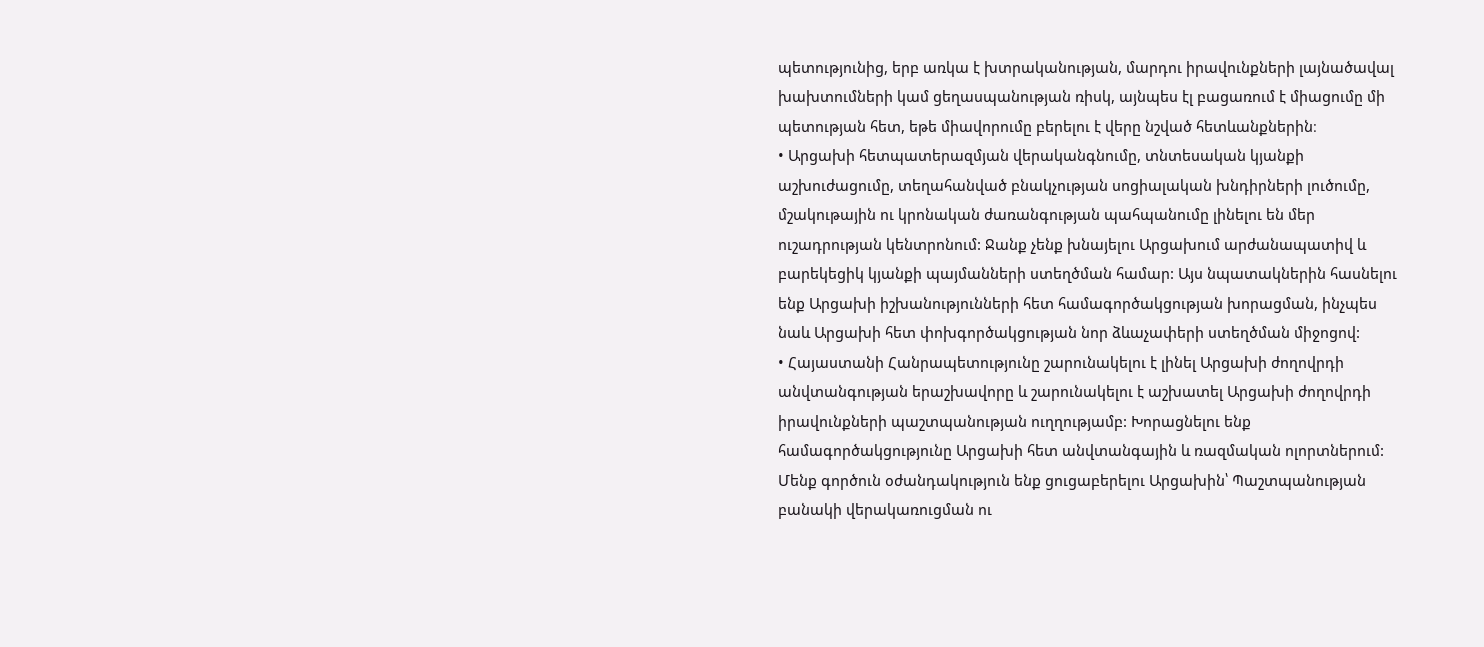պետությունից, երբ առկա է խտրականության, մարդու իրավունքների լայնածավալ խախտումների կամ ցեղասպանության ռիսկ, այնպես էլ բացառում է միացումը մի պետության հետ, եթե միավորումը բերելու է վերը նշված հետևանքներին։
• Արցախի հետպատերազմյան վերականգնումը, տնտեսական կյանքի աշխուժացումը, տեղահանված բնակչության սոցիալական խնդիրների լուծումը, մշակութային ու կրոնական ժառանգության պահպանումը լինելու են մեր ուշադրության կենտրոնում: Ջանք չենք խնայելու Արցախում արժանապատիվ և բարեկեցիկ կյանքի պայմանների ստեղծման համար: Այս նպատակներին հասնելու ենք Արցախի իշխանությունների հետ համագործակցության խորացման, ինչպես նաև Արցախի հետ փոխգործակցության նոր ձևաչափերի ստեղծման միջոցով:
• Հայաստանի Հանրապետությունը շարունակելու է լինել Արցախի ժողովրդի անվտանգության երաշխավորը և շարունակելու է աշխատել Արցախի ժողովրդի իրավունքների պաշտպանության ուղղությամբ: Խորացնելու ենք համագործակցությունը Արցախի հետ անվտանգային և ռազմական ոլորտներում: Մենք գործուն օժանդակություն ենք ցուցաբերելու Արցախին՝ Պաշտպանության բանակի վերակառուցման ու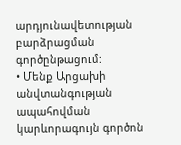արդյունավետության բարձրացման գործընթացում:
• Մենք Արցախի անվտանգության ապահովման կարևորագույն գործոն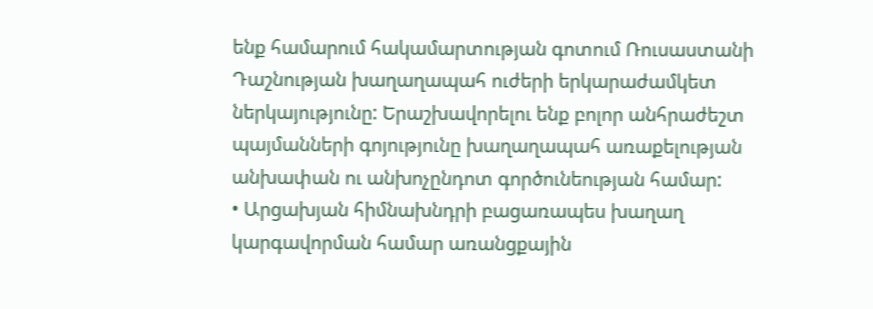ենք համարում հակամարտության գոտում Ռուսաստանի Դաշնության խաղաղապահ ուժերի երկարաժամկետ ներկայությունը: Երաշխավորելու ենք բոլոր անհրաժեշտ պայմանների գոյությունը խաղաղապահ առաքելության անխափան ու անխոչընդոտ գործունեության համար:
• Արցախյան հիմնախնդրի բացառապես խաղաղ կարգավորման համար առանցքային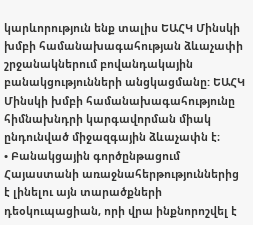կարևորություն ենք տալիս ԵԱՀԿ Մինսկի խմբի համանախագահության ձևաչափի շրջանակներում բովանդակային բանակցությունների անցկացմանը: ԵԱՀԿ Մինսկի խմբի համանախագահությունը հիմնախնդրի կարգավորման միակ ընդունված միջազգային ձևաչափն է։
• Բանակցային գործընթացում Հայաստանի առաջնահերթություններից է լինելու այն տարածքների դեօկուպացիան, որի վրա ինքնորոշվել է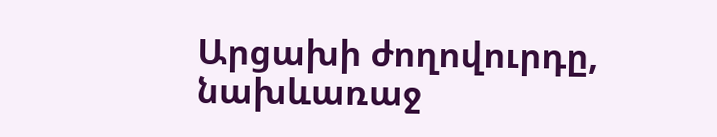Արցախի ժողովուրդը, նախևառաջ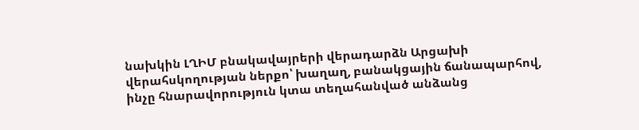նախկին ԼՂԻՄ բնակավայրերի վերադարձն Արցախի վերահսկողության ներքո՝ խաղաղ, բանակցային ճանապարհով, ինչը հնարավորություն կտա տեղահանված անձանց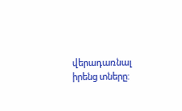վերադառնալ իրենց տները: